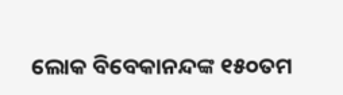ଲୋକ ବିବେକାନନ୍ଦଙ୍କ ୧୫୦ତମ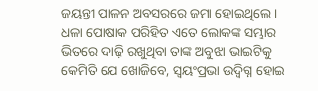ଜୟନ୍ତୀ ପାଳନ ଅବସରରେ ଜମା ହୋଇଥିଲେ । ଧଳା ପୋଷାକ ପରିହିତ ଏତେ ଲୋକଙ୍କ ସମ୍ଭାର ଭିତରେ ଦାଢ଼ି ରଖୁଥିବା ତାଙ୍କ ଅବୁଝା ଭାଇଟିକୁ କେମିତି ଯେ ଖୋଜିବେ, ସ୍ବୟଂପ୍ରଭା ଉଦ୍ବିଗ୍ନ ହୋଇ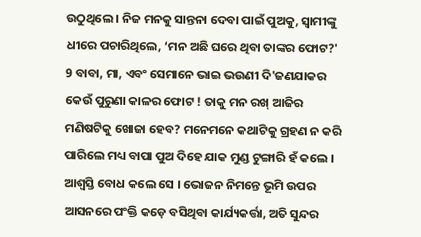ଉଠୁଥିଲେ । ନିଜ ମନକୁ ସାନ୍ତନା ଦେବା ପାଇଁ ପୁଅକୁ, ସ୍ବାମୀଙ୍କୁ ଧୀରେ ପଚାରିଥିଲେ, ‘ମନ ଅଛି ଘରେ ଥିବା ତାଙ୍କର ଫୋଟ?' 9 ବାବା, ମା, ଏବଂ ସେମାନେ ଭାଇ ଭଉଣୀ ଦି'ଜଣଯାକର କେଉଁ ପୁରୁଣା କାଳର ଫୋଟ ! ତାକୁ ମନ ରଖ୍ ଆଜିର ମଣିଷଟିକୁ ଖୋଜା ହେବ? ମନେମନେ କଥାଟିକୁ ଗ୍ରହଣ ନ କରି ପାରିଲେ ମଧ୍ୟ ବାପା ପୁଅ ଦିହେ ଯାକ ମୁଣ୍ଡ ଟୁଙ୍ଗାରି ହଁ କଲେ । ଆଶ୍ବସ୍ତି ବୋଧ କଲେ ସେ । ଭୋଜନ ନିମନ୍ତେ ଭୂମି ଉପର ଆସନରେ ପଂକ୍ତି କଡ଼େ ବସିଥିବା କାର୍ଯ୍ୟକର୍ତ୍ତା, ଅତି ସୁନ୍ଦର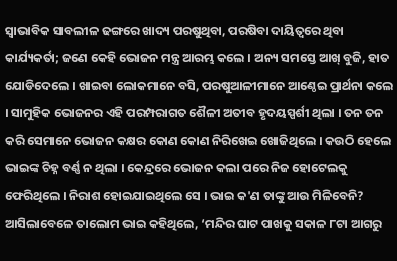ସ୍ବାଭାବିକ ସାବଲୀଳ ଢଙ୍ଗରେ ଖାଦ୍ୟ ପରଷୁଥିବା, ପରଷିବା ଦାୟିତ୍ବରେ ଥିବା କାର୍ଯ୍ୟକର୍ତା; ଜଣେ କେହି ଭୋଜନ ମନ୍ତ୍ର ଆରମ୍ଭ କଲେ । ଅନ୍ୟ ସମସ୍ତେ ଆଖ୍ ବୁଜି, ହାତ ଯୋଡିଦେଲେ । ଖାଇବା ଲୋକମାନେ ବସି, ପରଷୁଆଳୀମାନେ ଆଣ୍ଠେଇ ପ୍ରାର୍ଥନା କଲେ । ସାମୁହିକ ଭୋଜନର ଏହି ପରମ୍ପରାଗତ ଶୈଳୀ ଅତୀବ ହୃଦୟସ୍ପର୍ଶୀ ଥିଲା । ତନ ତନ କରି ସେମାନେ ଭୋଜନ କକ୍ଷର କୋଣ କୋଣ ନିରିଖେଇ ଖୋଜିଥିଲେ । କଉଠି ହେଲେ ଭାଇଙ୍କ ଚିହ୍ନ ବର୍ଣ୍ଣ ନ ଥିଲା । କେନ୍ଦ୍ରରେ ଭୋଜନ କଲା ପରେ ନିଜ ହୋଟେଲକୁ ଫେରିଥିଲେ । ନିରାଶ ହୋଇଯାଇଥିଲେ ସେ । ଭାଇ କ'ଣ ତାଙ୍କୁ ଆଉ ମିଳିବେନି? ଆସିଲାବେଳେ ତାଲୋମ ଭାଇ କହିଥିଲେ, ‘ମନ୍ଦିର ଘାଟ ପାଖକୁ ସକାଳ ୮ଟା ଆଗରୁ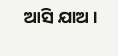ଆସି ଯାଅ ।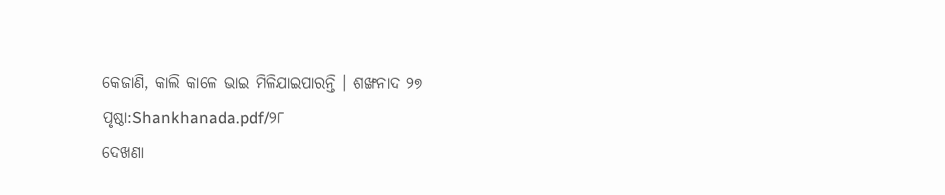କେଜାଣି, କାଲି କାଳେ ଭାଇ ମିଳିଯାଇପାରନ୍ତି । ଶଙ୍ଖନାଦ ୨୭
ପୃଷ୍ଠା:Shankhanada.pdf/୨୮
ଦେଖଣା